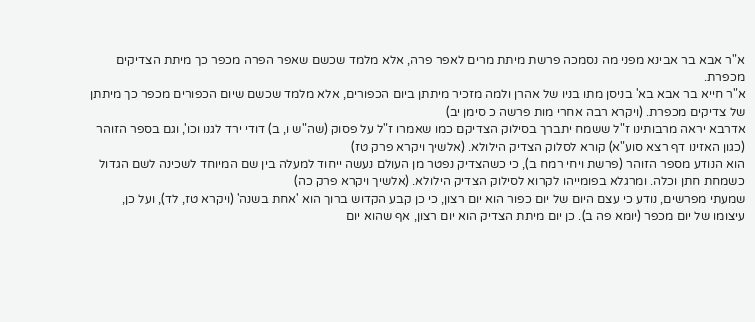א"ר אבא בר אבינא מפני מה נסמכה פרשת מיתת מרים לאפר פרה, אלא מלמד שכשם שאפר הפרה מכפר כך מיתת הצדיקים מכפרת.
א"ר חייא בר אבא בא' בניסן מתו בניו של אהרן ולמה מזכיר מיתתן ביום הכפורים, אלא מלמד שכשם שיום הכפורים מכפר כך מיתתן של צדיקים מכפרת. (ויקרא רבה אחרי מות פרשה כ סימן יב)
אדרבא יראה מרבותינו ז"ל ששמח יתברך בסילוק הצדיקם כמו שאמרו ז"ל על פסוק (שה"ש ו, ב) דודי ירד לגנו וכו', וגם בספר הזוהר (כגון האזינו דף רצא סוע"א) קורא לסלוק הצדיק הילולא. (אלשיך ויקרא פרק טז)
הוא הנודע מספר הזוהר (פרשת ויחי רמח ב), כי כשהצדיק נפטר מן העולם נעשה ייחוד למעלה בין שם המיוחד לשכינה לשם הגדול כשמחת חתן וכלה. ומרגלא בפומייהו לקרוא לסילוק הצדיק הילולא. (אלשיך ויקרא פרק כה)
שמעתי מפרשים, נודע כי עצם היום של יום כפור הוא יום רצון, כי כן קבע הקדוש ברוך הוא 'אחת בשנה' (ויקרא טז, לד), ועל כן, עיצומו של יום מכפר (יומא פה ב). כן יום מיתת הצדיק הוא יום רצון, אף שהוא יום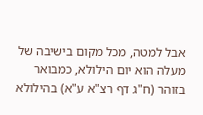אבל למטה, מכל מקום בישיבה של מעלה הוא יום הילולא, כמבואר בזוהר (ח"ג דף רצ"א ע"א) בהילולא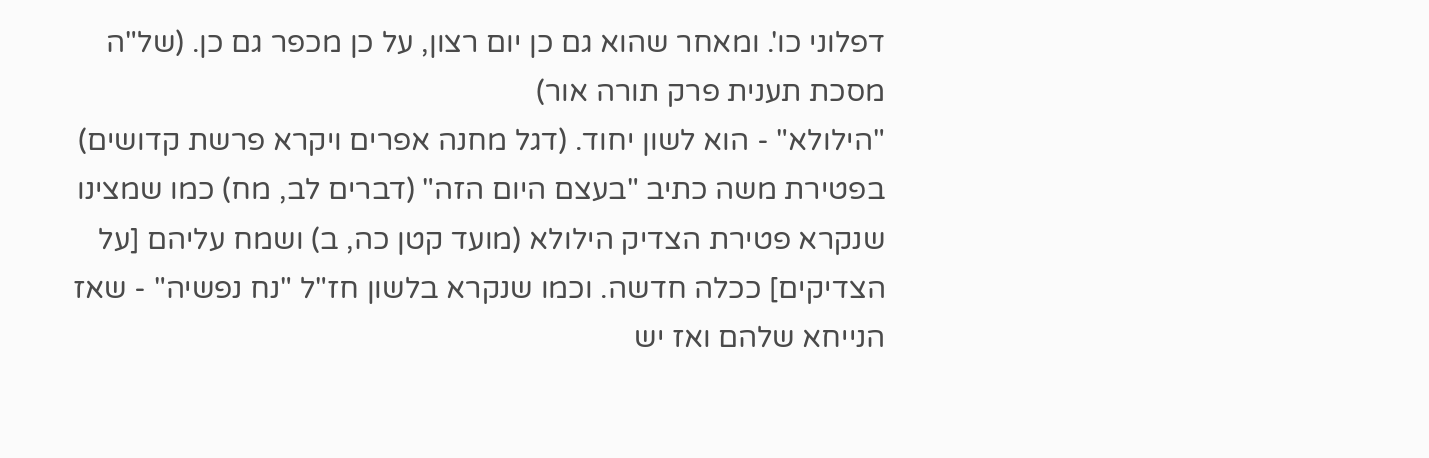דפלוני כו'. ומאחר שהוא גם כן יום רצון, על כן מכפר גם כן. (של"ה מסכת תענית פרק תורה אור)
"הילולא" - הוא לשון יחוד. (דגל מחנה אפרים ויקרא פרשת קדושים)
בפטירת משה כתיב "בעצם היום הזה" (דברים לב, מח) כמו שמצינו שנקרא פטירת הצדיק הילולא (מועד קטן כה, ב) ושמח עליהם [על הצדיקים] ככלה חדשה. וכמו שנקרא בלשון חז"ל "נח נפשיה" - שאז הנייחא שלהם ואז יש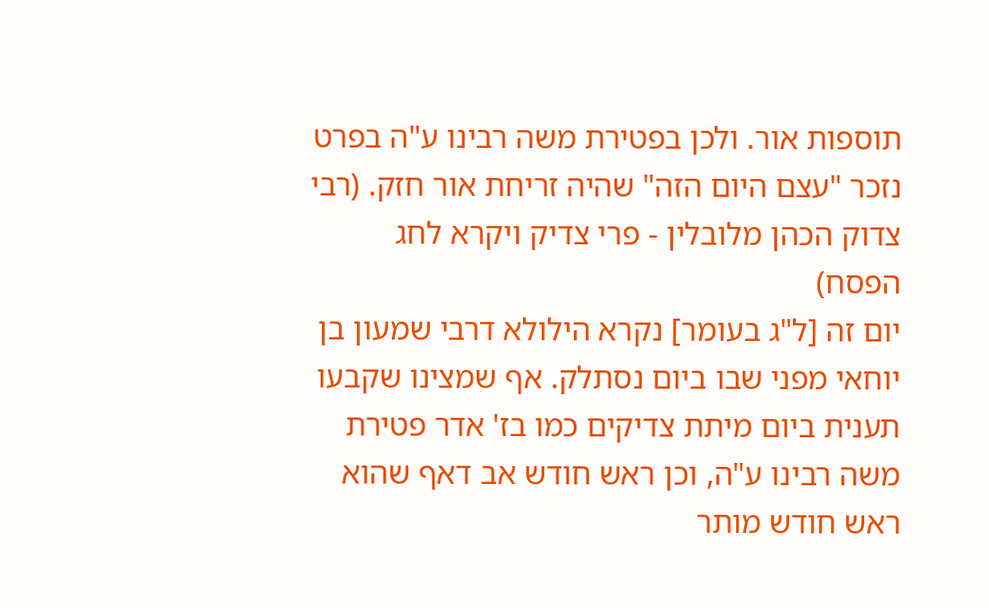תוספות אור. ולכן בפטירת משה רבינו ע"ה בפרט נזכר "עצם היום הזה" שהיה זריחת אור חזק. (רבי צדוק הכהן מלובלין - פרי צדיק ויקרא לחג הפסח)
יום זה [ל"ג בעומר] נקרא הילולא דרבי שמעון בן יוחאי מפני שבו ביום נסתלק. אף שמצינו שקבעו תענית ביום מיתת צדיקים כמו בז' אדר פטירת משה רבינו ע"ה, וכן ראש חודש אב דאף שהוא ראש חודש מותר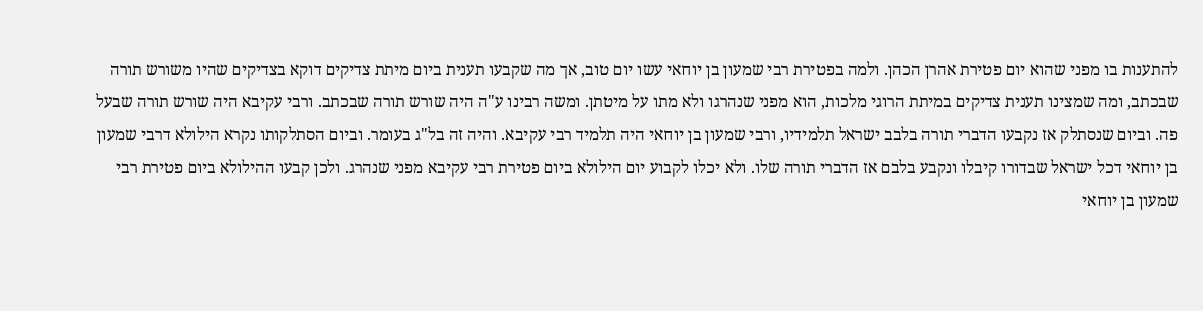להתענות בו מפני שהוא יום פטירת אהרן הכהן. ולמה בפטירת רבי שמעון בן יוחאי עשו יום טוב, אך מה שקבעו תענית ביום מיתת צדיקים דוקא בצדיקים שהיו משורש תורה שבכתב, ומה שמצינו תענית צדיקים במיתת הרוגי מלכות, הוא מפני שנהרגו ולא מתו על מיטתן. ומשה רבינו ע"ה היה שורש תורה שבכתב. ורבי עקיבא היה שורש תורה שבעל פה. וביום שנסתלק אז נקבעו הדברי תורה בלבב ישראל תלמידיו, ורבי שמעון בן יוחאי היה תלמיד רבי עקיבא. והיה זה בל"ג בעומר. וביום הסתלקותו נקרא הילולא דרבי שמעון בן יוחאי דכל ישראל שבדורו קיבלו ונקבע בלבם אז הדברי תורה שלו. ולא יכלו לקבוע יום הילולא ביום פטירת רבי עקיבא מפני שנהרג. ולכן קבעו ההילולא ביום פטירת רבי שמעון בן יוחאי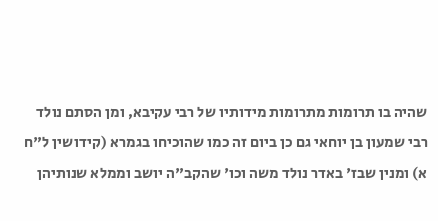שהיה בו תרומות מתרומות מידותיו של רבי עקיבא, ומן הסתם נולד רבי שמעון בן יוחאי גם כן ביום זה כמו שהוכיחו בגמרא (קידושין ל"ח א) ומנין שבז' באדר נולד משה וכו' שהקב"ה יושב וממלא שנותיהן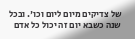של צדיקים מיום ליום וכו'. ובכל שנה כשבא יום זה יכול כל אדם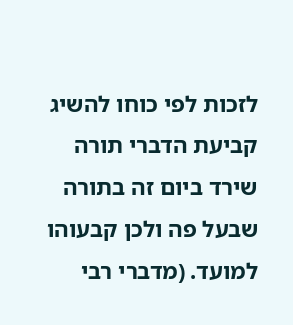לזכות לפי כוחו להשיג קביעת הדברי תורה שירד ביום זה בתורה שבעל פה ולכן קבעוהו למועד. (מדברי רבי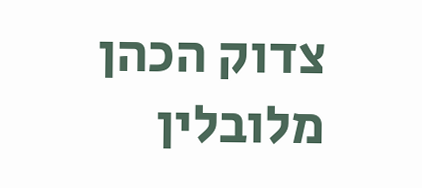צדוק הכהן מלובלין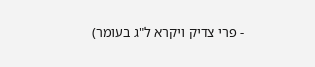- פרי צדיק ויקרא ל"ג בעומר)